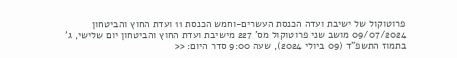פרוטוקול של ישיבת ועדה הכנסת העשרים-וחמש הכנסת 11 ועדת החוץ והביטחון 09/07/2024 מושב שני פרוטוקול מס' 227 מישיבת ועדת החוץ והביטחון יום שלישי, ג' בתמוז התשפ"ד (09 ביולי 2024), שעה 9:00 סדר היום: <<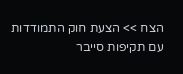הצח >> הצעת חוק התמודדות עם תקיפות סייבר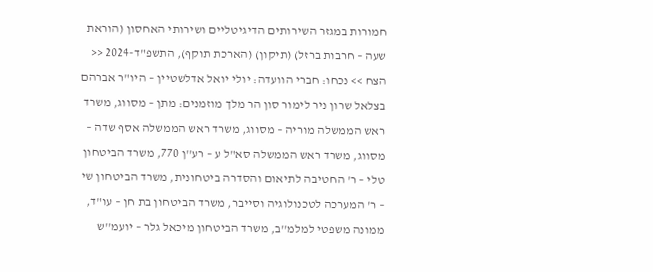חמורות במגזר השירותים הדיגיטליים ושירותי האחסון (הוראת שעה – חרבות ברזל) (תיקון) (הארכת תוקף), התשפ"ד-2024 << הצח >> נכחו: חברי הוועדה: יולי יואל אדלשטיין – היו"ר אברהם בצלאל שרון ניר לימור סון הר מלך מוזמנים: מתן – מסווג, משרד ראש הממשלה מוריה – מסווג, משרד ראש הממשלה אסף שדה – מסווג, משרד ראש הממשלה סא"ל ע – רע''ן 770, משרד הביטחון טלי – ר' החטיבה לתיאום והסדרה ביטחונית, משרד הביטחון שי – ר' המערכה לטכנולוגיה וסייבר, משרד הביטחון בת חן – עו"ד, ממונה משפטי למלמ''ב, משרד הביטחון מיכאל גלר – יועמ''ש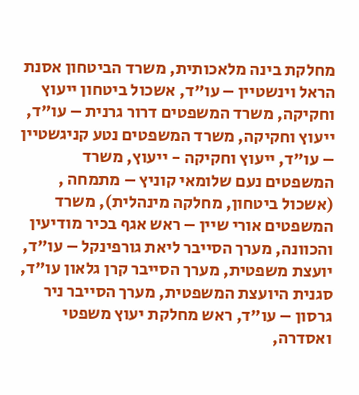מחלקת בינה מלאכותית, משרד הביטחון אסנת הראל וינשטיין – עו"ד, אשכול ביטחון ייעוץ וחקיקה, משרד המשפטים דרור גרנית – עו"ד, ייעוץ וחקיקה, משרד המשפטים נטע קניגשטיין – עו"ד, ייעוץ וחקיקה - ייעוץ, משרד המשפטים נעם שלומאי קוניץ – מתמחה , (אשכול ביטחון, מחלקה מינהלית), משרד המשפטים אורי שיין – ראש אגף בכיר מודיעין והכוונה, מערך הסייבר ליאת גורפינקל – עו"ד, יועצת משפטית, מערך הסייבר קרן גלאון עו"ד, סגנית היועצת המשפטית, מערך הסייבר ניר גרסון – עו"ד, ראש מחלקת יעוץ משפטי ואסדרה,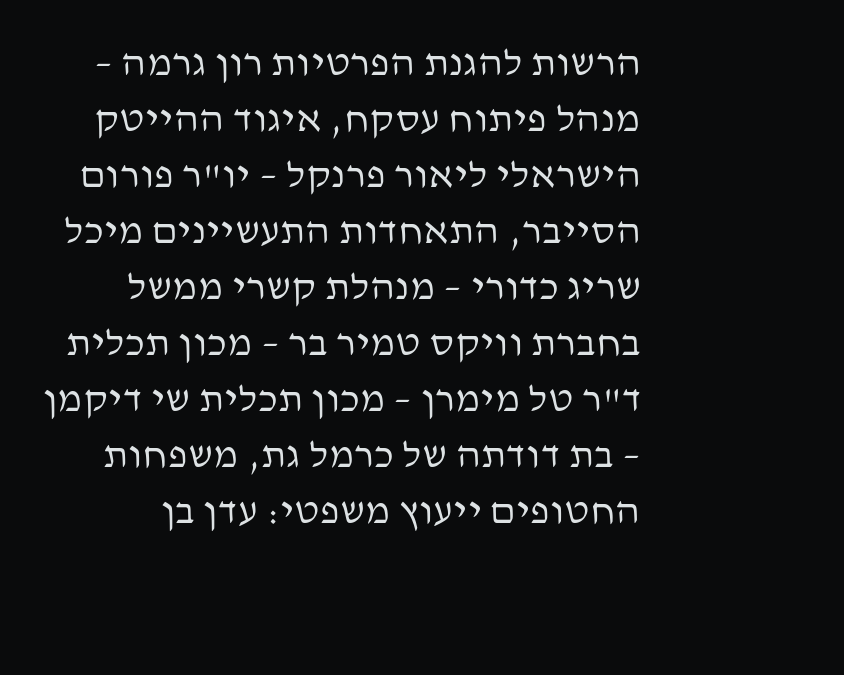הרשות להגנת הפרטיות רון גרמה – מנהל פיתוח עסקח, איגוד ההייטק הישראלי ליאור פרנקל – יו"ר פורום הסייבר, התאחדות התעשיינים מיכל שריג כדורי – מנהלת קשרי ממשל בחברת וויקס טמיר בר – מכון תכלית ד"ר טל מימרן – מכון תכלית שי דיקמן – בת דודתה של כרמל גת, משפחות החטופים ייעוץ משפטי: עדן בן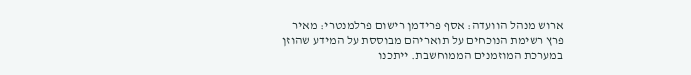ארוש מנהל הוועדה: אסף פרידמן רישום פרלמנטרי: מאיר פרץ רשימת הנוכחים על תואריהם מבוססת על המידע שהוזן במערכת המוזמנים הממוחשבת. ייתכנו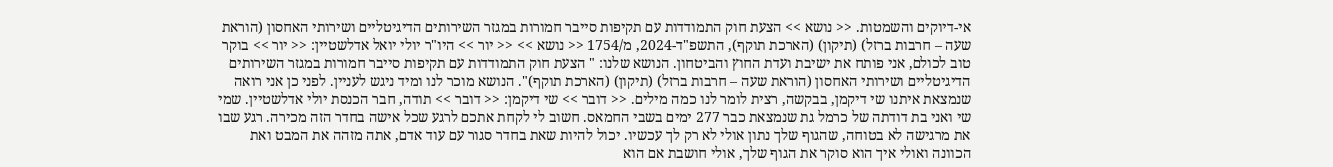אי-דיוקים והשמטות. << נושא >> הצעת חוק התמודדות עם תקיפות סייבר חמורות במגזר השירותים הדיגיטליים ושירותי האחסון (הוראת שעה – חרבות ברזל) (תיקון) (הארכת תוקף), התשפ"ד-2024, מ/1754 << נושא >> << יור >> היו"ר יולי יואל אדלשטיין: << יור >> בוקר טוב לכולם, אני פותח את ישיבת ועדת החוץ והביטחון. הנושא שלנו: " הצעת חוק התמודדות עם תקיפות סייבר חמורות במגזר השירותים הדיגיטליים ושירותי האחסון (הוראת שעה – חרבות ברזל) (תיקון) (הארכת תוקף)". הנושא מוכר לנו ומיד ניגש לעניין. לפני כן אני רואה שנמצאת איתנו שי דיקמן, בבקשה, רצית לומר לנו כמה מילים. << דובר >> שי דיקמן: << דובר >> תודה, חבר הכנסת יולי אדלשטיין. שמי שי ואני בת דודתה של כרמל גת שנמצאת כבר 277 ימים בשבי החמאס. חשוב לי לקחת אתכם לרגע שכל אישה בחדר הזה מכירה. רגע שבו את מרגישה לא בטוחה, שהגוף שלך נתון אולי לא רק לך עכשיו. יכול להיות שאת בחדר סגור עם עוד אדם, אתה מזהה את המבט ואת הכוונה ואולי איך הוא סוקר את הגוף שלך, אולי חושבת אם הוא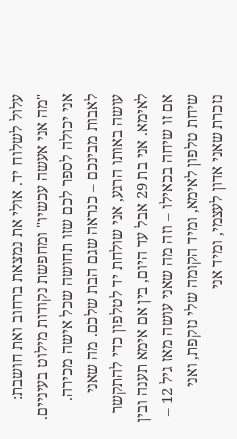עלול לשלוח יד. אולי את נמצאת ברחוב ואת חושבת: "מה אני אעשה עכשיו" ומחפשת נקודות מילוט בעיניים. אני יכולה לספר לכם שזו תחושה שכל אישה מכירה. לאבות מבינכם – כנראה שגם הבת שלכם. מה שאני עושה באותו הרגע, אני שולחת יד לטלפון כדי להתקשר לאימא. אני בת 29 אבל עד היום, בין אם אימא תענה ובין אם זו שיחה בכאילו – וזה מה שאני עושה מאז גיל 12 – שיחת טלפון לאימא, ומיד הקומה שלי נזקפת, ואני נזכרת שאני אדון לעצמי, ומיד אני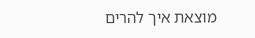מוצאת איך להרים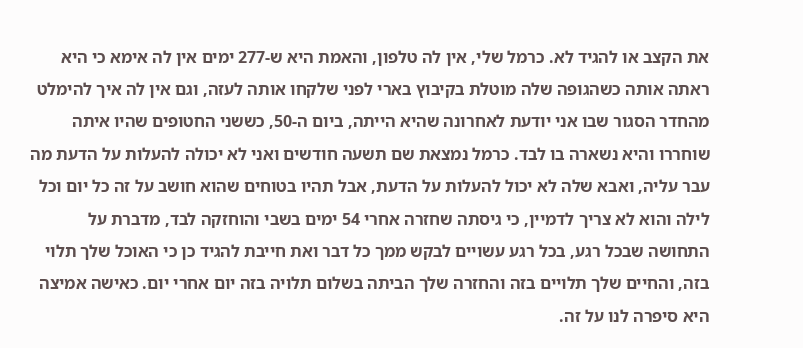את הקצב או להגיד לא. כרמל שלי, אין לה טלפון, והאמת היא ש-277 ימים אין לה אימא כי היא ראתה אותה כשהגופה שלה מוטלת בקיבוץ בארי לפני שלקחו אותה לעזה, וגם אין לה איך להימלט מהחדר הסגור שבו אני יודעת לאחרונה שהיא הייתה, ביום ה-50, כששני החטופים שהיו איתה שוחררו והיא נשארה בו לבד. כרמל נמצאת שם תשעה חודשים ואני לא יכולה להעלות על הדעת מה עבר עליה, ואבא שלה לא יכול להעלות על הדעת, אבל תהיו בטוחים שהוא חושב על זה כל יום וכל לילה והוא לא צריך לדמיין, כי גיסתה שחזרה אחרי 54 ימים בשבי והוחזקה לבד, מדברת על התחושה שבכל רגע, בכל רגע עשויים לבקש ממך כל דבר ואת חייבת להגיד כן כי האוכל שלך תלוי בזה, והחיים שלך תלויים בזה והחזרה שלך הביתה בשלום תלויה בזה יום אחרי יום. כאישה אמיצה היא סיפרה לנו על זה.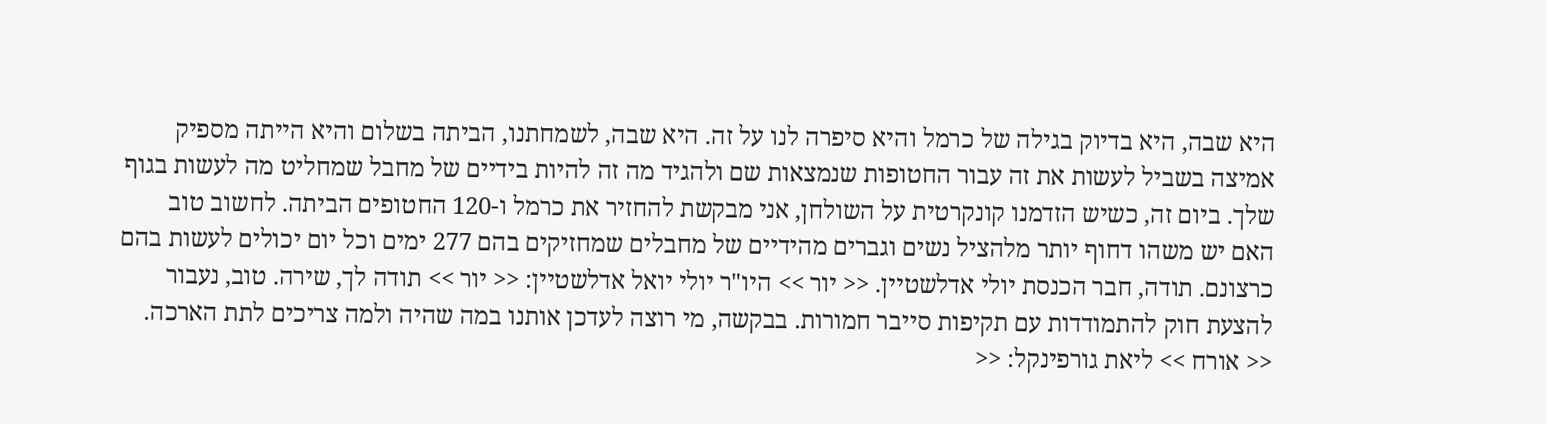היא שבה, היא בדיוק בגילה של כרמל והיא סיפרה לנו על זה. היא שבה, לשמחתנו, הביתה בשלום והיא הייתה מספיק אמיצה בשביל לעשות את זה עבור החטופות שנמצאות שם ולהגיד מה זה להיות בידיים של מחבל שמחליט מה לעשות בגוף שלך. ביום זה, כשיש הזדמנו קונקרטית על השולחן, אני מבקשת להחזיר את כרמל ו-120 החטופים הביתה. לחשוב טוב האם יש משהו דחוף יותר מלהציל נשים וגברים מהידיים של מחבלים שמחזיקים בהם 277 ימים וכל יום יכולים לעשות בהם כרצונם. תודה, חבר הכנסת יולי אדלשטיין. << יור >> היו"ר יולי יואל אדלשטיין: << יור >> תודה לך, שירה. טוב, נעבור להצעת חוק להתמודדות עם תקיפות סייבר חמורות. בבקשה, מי רוצה לעדכן אותנו במה שהיה ולמה צריכים לתת הארכה. << אורח >> ליאת גורפינקל: <<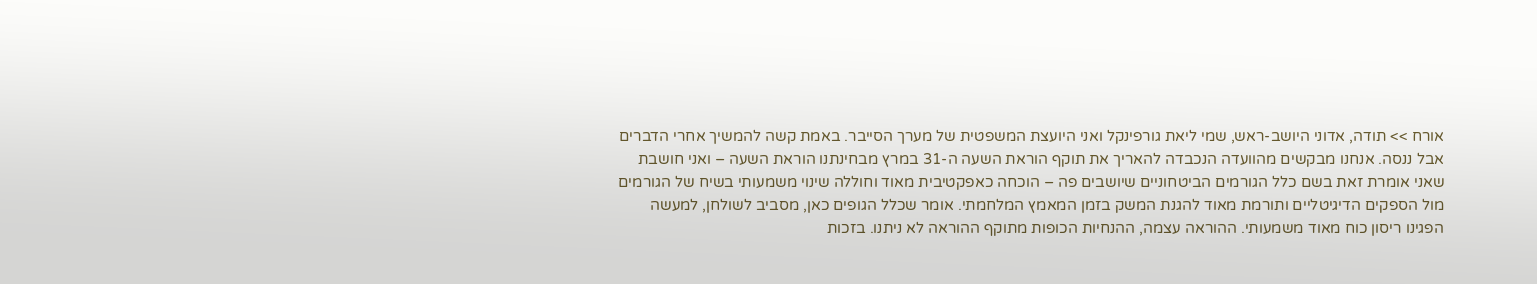אורח >> תודה, אדוני היושב-ראש, שמי ליאת גורפינקל ואני היועצת המשפטית של מערך הסייבר. באמת קשה להמשיך אחרי הדברים אבל ננסה. אנחנו מבקשים מהוועדה הנכבדה להאריך את תוקף הוראת השעה ה-31 במרץ מבחינתנו הוראת השעה – ואני חושבת שאני אומרת זאת בשם כלל הגורמים הביטחוניים שיושבים פה – הוכחה כאפקטיבית מאוד וחוללה שינוי משמעותי בשיח של הגורמים מול הספקים הדיגיטליים ותורמת מאוד להגנת המשק בזמן המאמץ המלחמתי. אומר שכלל הגופים כאן, מסביב לשולחן, למעשה הפגינו ריסון כוח מאוד משמעותי. ההוראה עצמה, ההנחיות הכופות מתוקף ההוראה לא ניתנו. בזכות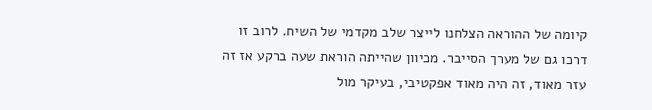קיומה של ההוראה הצלחנו לייצר שלב מקדמי של השיח. לרוב זו דרכו גם של מערך הסייבר. מכיוון שהייתה הוראת שעה ברקע אז זה עזר מאוד, זה היה מאוד אפקטיבי, בעיקר מול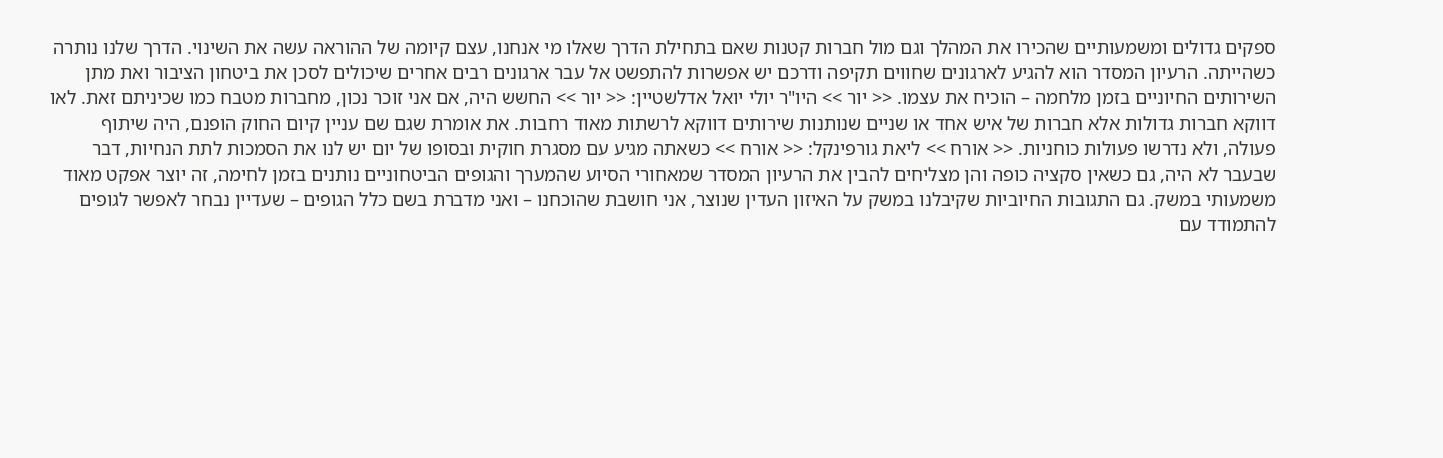ספקים גדולים ומשמעותיים שהכירו את המהלך וגם מול חברות קטנות שאם בתחילת הדרך שאלו מי אנחנו, עצם קיומה של ההוראה עשה את השינוי. הדרך שלנו נותרה כשהייתה. הרעיון המסדר הוא להגיע לארגונים שחווים תקיפה ודרכם יש אפשרות להתפשט אל עבר ארגונים רבים אחרים שיכולים לסכן את ביטחון הציבור ואת מתן השירותים החיוניים בזמן מלחמה – הוכיח את עצמו. << יור >> היו"ר יולי יואל אדלשטיין: << יור >> החשש היה, אם אני זוכר נכון, מחברות מטבח כמו שכיניתם זאת. לאו דווקא חברות גדולות אלא חברות של איש אחד או שניים שנותנות שירותים דווקא לרשתות מאוד רחבות. את אומרת שגם שם עניין קיום החוק הופנם, היה שיתוף פעולה, ולא נדרשו פעולות כוחניות. << אורח >> ליאת גורפינקל: << אורח >> כשאתה מגיע עם מסגרת חוקית ובסופו של יום יש לנו את הסמכות לתת הנחיות, דבר שבעבר לא היה, גם כשאין סקציה כופה והן מצליחים להבין את הרעיון המסדר שמאחורי הסיוע שהמערך והגופים הביטחוניים נותנים בזמן לחימה, זה יוצר אפקט מאוד משמעותי במשק. גם התגובות החיוביות שקיבלנו במשק על האיזון העדין שנוצר, אני חושבת שהוכחנו – ואני מדברת בשם כלל הגופים – שעדיין נבחר לאפשר לגופים להתמודד עם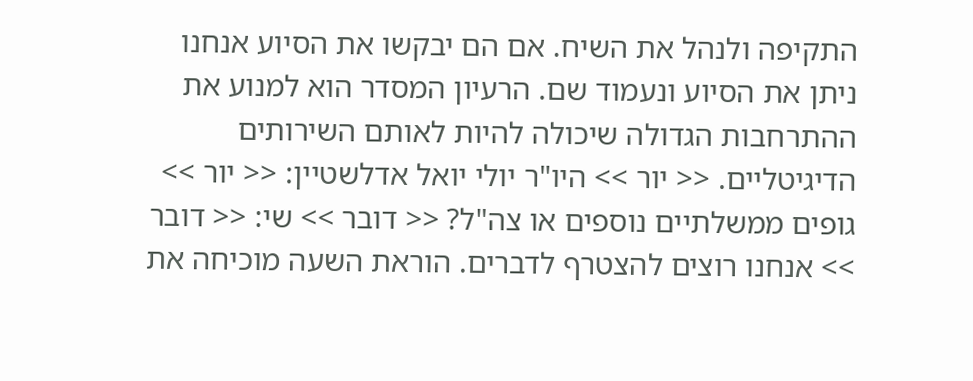התקיפה ולנהל את השיח. אם הם יבקשו את הסיוע אנחנו ניתן את הסיוע ונעמוד שם. הרעיון המסדר הוא למנוע את ההתרחבות הגדולה שיכולה להיות לאותם השירותים הדיגיטליים. << יור >> היו"ר יולי יואל אדלשטיין: << יור >> גופים ממשלתיים נוספים או צה"ל? << דובר >> שי: << דובר >> אנחנו רוצים להצטרף לדברים. הוראת השעה מוכיחה את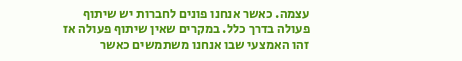עצמה. כאשר אנחנו פונים לחברות יש שיתוף פעולה בדרך כלל. במקרים שאין שיתוף פעולה אז זהו האמצעי שבו אנחנו משתמשים כאשר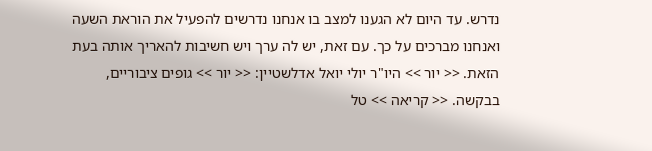נדרש. עד היום לא הגענו למצב בו אנחנו נדרשים להפעיל את הוראת השעה ואנחנו מברכים על כך. עם זאת, יש לה ערך ויש חשיבות להאריך אותה בעת הזאת. << יור >> היו"ר יולי יואל אדלשטיין: << יור >> גופים ציבוריים, בבקשה. << קריאה >> טל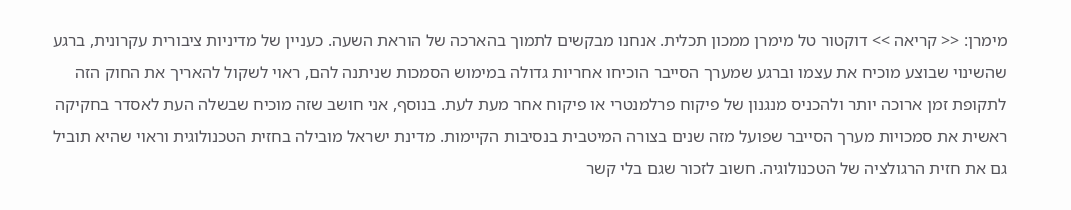מימרן: << קריאה >> דוקטור טל מימרן ממכון תכלית. אנחנו מבקשים לתמוך בהארכה של הוראת השעה. כעניין של מדיניות ציבורית עקרונית, ברגע שהשינוי שבוצע מוכיח את עצמו וברגע שמערך הסייבר הוכיחו אחריות גדולה במימוש הסמכות שניתנה להם, ראוי לשקול להאריך את החוק הזה לתקופת זמן ארוכה יותר ולהכניס מנגנון של פיקוח פרלמנטרי או פיקוח אחר מעת לעת. בנוסף, אני חושב שזה מוכיח שבשלה העת לאסדר בחקיקה ראשית את סמכויות מערך הסייבר שפועל מזה שנים בצורה המיטבית בנסיבות הקיימות. מדינת ישראל מובילה בחזית הטכנולוגית וראוי שהיא תוביל גם את חזית הרגולציה של הטכנולוגיה. חשוב לזכור שגם בלי קשר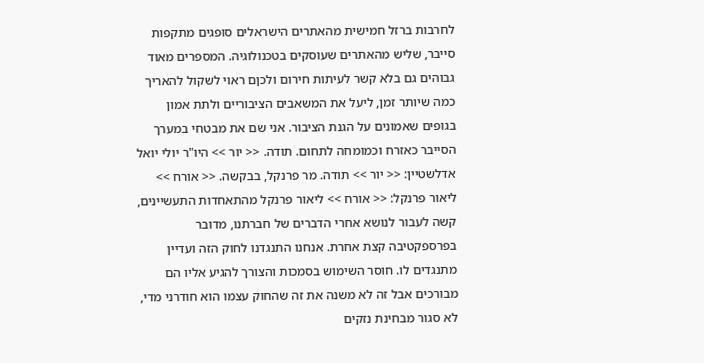לחרבות ברזל חמישית מהאתרים הישראלים סופגים מתקפות סייבר, שליש מהאתרים שעוסקים בטכנולוגיה. המספרים מאוד גבוהים גם בלא קשר לעיתות חירום ולכןם ראוי לשקול להאריך כמה שיותר זמן, ליעל את המשאבים הציבוריים ולתת אמון בגופים שאמונים על הגנת הציבור. אני שם את מבטחי במערך הסייבר כאזרח וכמומחה לתחום. תודה. << יור >> היו"ר יולי יואל אדלשטיין: << יור >> תודה. מר פרנקל, בבקשה. << אורח >> ליאור פרנקל: << אורח >> ליאור פרנקל מהתאחדות התעשיינים, קשה לעבור לנושא אחרי הדברים של חברתנו, מדובר בפרספקטיבה קצת אחרת. אנחנו התנגדנו לחוק הזה ועדיין מתנגדים לו. חוסר השימוש בסמכות והצורך להגיע אליו הם מבורכים אבל זה לא משנה את זה שהחוק עצמו הוא חודרני מדי, לא סגור מבחינת נזקים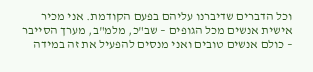וכל הדברים שדיברנו עליהם בפעם הקודמת. אני מכיר אישית אנשים מכל הגופים – שב"כ, מלמ"ב, מערך הסייבר – כולם אנשים טובים ואני מנסים להפעיל את זה במידה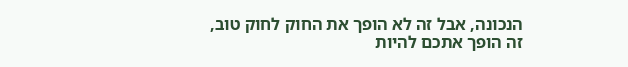הנכונה, אבל זה לא הופך את החוק לחוק טוב, זה הופך אתכם להיות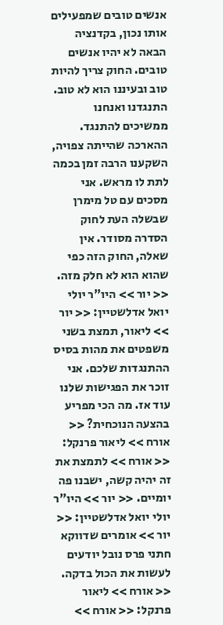אנשים טובים שמפעילים אותו נכון, בקדנציה הבאה לא יהיו אנשים טובים. החוק צריך להיות טוב ובעיננו הוא לא טוב. התנגדנו ואנחנו ממשיכים להתנגד. ההארכה שהייתה צפויה, השקענו הרבה זמן בכמה לתת לו מראש. אני מסכים עם טל מימרן שבשלה העת לחוק הסדרה מסודר. אין שאלה, החוק הזה כפי שהוא הוא לא חלק מזה. << יור >> היו"ר יולי יואל אדלשטיין: << יור >> ליאור, תמצת בשני משפטים את מהות בסיס ההתנגדות שלכם. אני זוכר את הפגישות שלנו עוד אז. מה הכי מפריע בהצעה הנוכחית? << אורח >> ליאור פרנקל: << אורח >> לתמצת את זה יהיה קשה, ישבנו פה יומיים. << יור >> היו"ר יולי יואל אדלשטיין: << יור >> אומרים שדווקא חתני פרס נובל יודעים לעשות את הכול בדקה. << אורח >> ליאור פרנקל: << אורח >>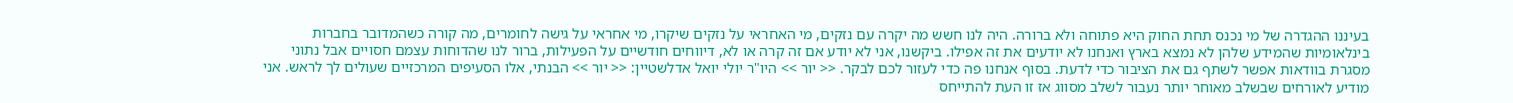בעיננו ההגדרה של מי נכנס תחת החוק היא פתוחה ולא ברורה. היה לנו חשש מה יקרה עם נזקים, מי האחראי על נזקים שיקרו, מי אחראי על גישה לחומרים, מה קורה כשהמדובר בחברות בינלאומיות שהמידע שלהן לא נמצא בארץ ואנחנו לא יודעים את זה אפילו. ביקשנו, אני לא יודע אם זה קרה או לא, דיווחים חודשיים על הפעילות, ברור לנו שהדוחות עצמם חסויים אבל נתוני מסגרת בוודאות אפשר לשתף גם את הציבור כדי לדעת. בסוף אנחנו פה כדי לעזור לכם לבקר. << יור >> היו"ר יולי יואל אדלשטיין: << יור >> הבנתי, אלו הסעיפים המרכזיים שעולים לך לראש. אני מודיע לאורחים שבשלב מאוחר יותר נעבור לשלב מסווג אז זו העת להתייחס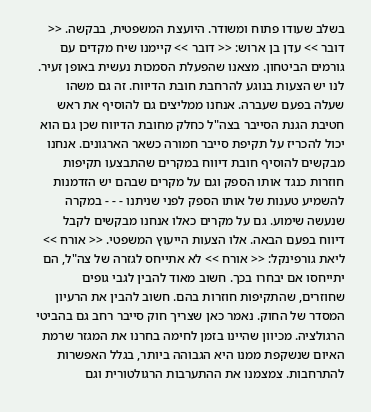בשלב שעודו פתוח ומשודר. היועצת המשפטית, בבקשה. << דובר >> עדן בן ארוש: << דובר >> קיימנו שיח מקדים עם גורמים הביטחון. מצאנו שהפעלת הסמכות נעשית באופן זעיר. לנו יש הצעות בנוגע להרחבת חובת הדיווח. זה גם משהו שעלה בפעם שעברה. אנחנו ממליצים גם להוסיף את ראש חטיבת הגנת הסייבר בצה"ל כחלק מחובת הדיווח שכן גם הוא יכול להכריז על תקיפת סייבר חמורה כשאר הארגונים. אנחנו מבקשים להוסיף חובת דיווח במקרים שהתבצעו תקיפות חוזרות כנגד אותו הספק וגם על מקרים שבהם יש הזדמנות להשמיע טענות של אותו הספק לפני שניתנו - - - במקרה שנעשה שימוע. גם על מקרים כאלו אנחנו מבקשים לקבל דיווח בפעם הבאה. אלו הצעות הייעוץ המשפטי. << אורח >> ליאת גורפינקל: << אורח >> לא אתייחס לגזרה של צה"ל, הם יתייחסו אם יבחרו בכך. חשוב מאוד להבין לגבי גופים שחוזרים, שהתקיפות חוזרות בהם. חשוב להבין את הרעיון המסדר של החוק. נאמר כאן שצריך חוק סייבר רחב גם בהביטי הרגולציה. מכיוון שהיינו בזמן לחימה בחרנו את המגזר שרמת האיום שנשקפת ממנו היא הגבוהה ביותר, בגלל האפשרות להתרחבות. צמצמנו את ההתערבות הרגולטורית וגם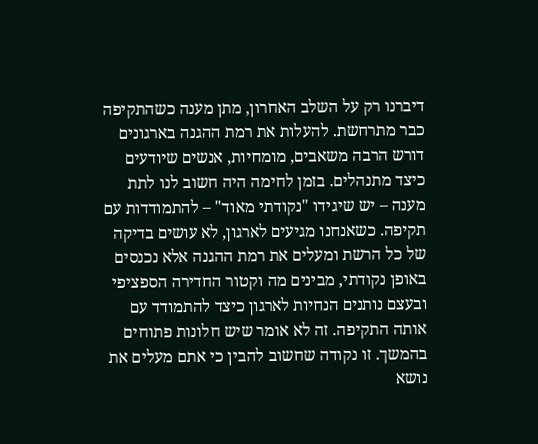דיברנו רק על השלב האחרון, מתן מענה כשהתקיפה כבר מתרחשת. להעלות את רמת ההגנה בארגונים דורש הרבה משאבים, מומחיות, אנשים שיודעים כיצד מתנהלים. בזמן לחימה היה חשוב לנו לתת מענה – יש שיגידו "נקודתי מאוד" – להתמודדות עם תקיפה. כשאנחנו מגיעים לארגון, לא עושים בדיקה של כל הרשת ומעלים את רמת ההגנה אלא נכנסים באופן נקודתי, מבינים מה וקטור החדירה הספציפי ובעצם נותנים הנחיות לארגון כיצד להתמודד עם אותה התקיפה. זה לא אומר שיש חלונות פתוחים בהמשך. זו נקודה שחשוב להבין כי אתם מעלים את נושא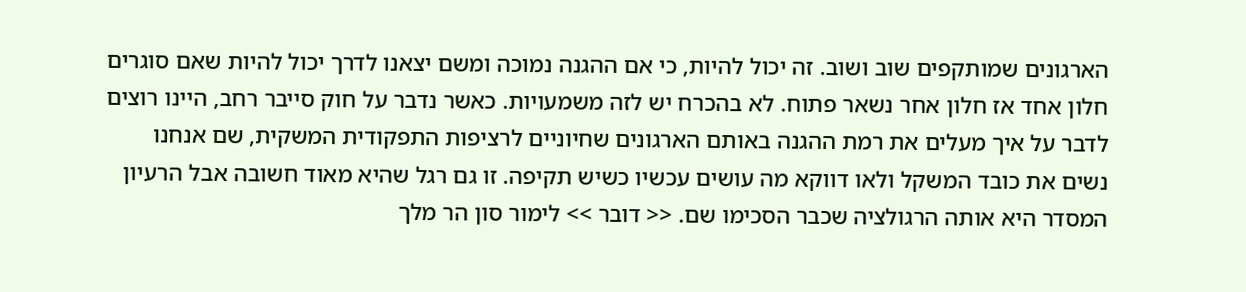הארגונים שמותקפים שוב ושוב. זה יכול להיות, כי אם ההגנה נמוכה ומשם יצאנו לדרך יכול להיות שאם סוגרים חלון אחד אז חלון אחר נשאר פתוח. לא בהכרח יש לזה משמעויות. כאשר נדבר על חוק סייבר רחב, היינו רוצים לדבר על איך מעלים את רמת ההגנה באותם הארגונים שחיוניים לרציפות התפקודית המשקית, שם אנחנו נשים את כובד המשקל ולאו דווקא מה עושים עכשיו כשיש תקיפה. זו גם רגל שהיא מאוד חשובה אבל הרעיון המסדר היא אותה הרגולציה שכבר הסכימו שם. << דובר >> לימור סון הר מלך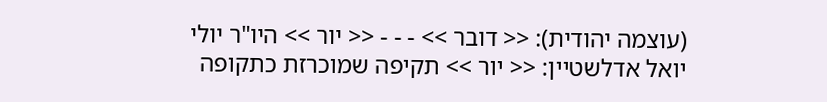(עוצמה יהודית): << דובר >> - - - << יור >> היו"ר יולי יואל אדלשטיין: << יור >> תקיפה שמוכרזת כתקופה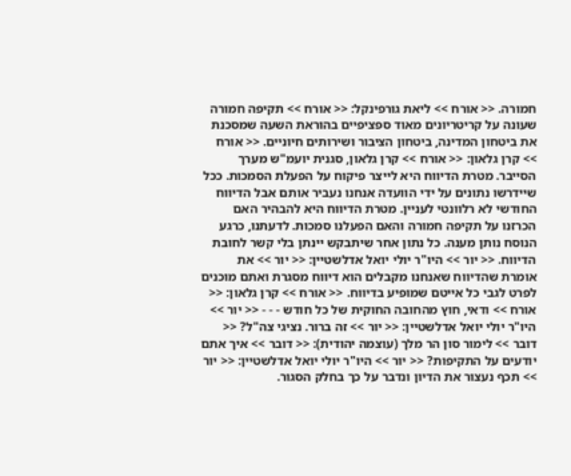חמורה. << אורח >> ליאת גורפינקל: << אורח >> תקיפה חמורה שעונה על קריטריונים מאוד ספציפיים בהוראת השעה שמסכנת את ביטחון המדינה, ביטחון הציבור ושירותים חיוניים. << אורח >> קרן גלאון: << אורח >> קרן גלאון, סגנית יועמ"ש מערך הסייבר. מטרת הדיווח היא לייצר פיקוח על הפעלת הסמכות. ככל שיידרשו נתונים על ידי הוועדה אנחנו נעביר אותם אבל הדיווח החודשי לא רלוונטי לעניין. מטרת הדיווח היא להבהיר האם הכרזנו על תקיפה חמורה והאם הפעלנו סמכות. לדעתנו, כרגע הנוסח נותן מענה. כל נתון אחר שיתבקש יינתן בלי קשר לחובת הדיווח. << יור >> היו"ר יולי יואל אדלשטיין: << יור >> את אומרת שהדיווח שאנחנו מקבלים הוא דיווח מסגרת ואתם מוכנים לפרט לגבי כל אייטם שמופיע בדיווח. << אורח >> קרן גלאון: << אורח >> ודאי, חוץ מהחובה החוקית של כל חודש - - - << יור >> היו"ר יולי יואל אדלשטיין: << יור >> זה ברור. נציגי צה"ל? << דובר >> לימור סון הר מלך (עוצמה יהודית): << דובר >> איך אתם יודעים על התקיפות? << יור >> היו"ר יולי יואל אדלשטיין: << יור >> תכף נעצור את הדיון ונדבר על כך בחלק הסגור.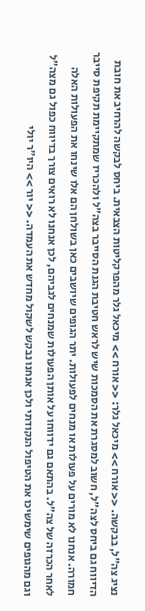נציג צה"ל, בבקשה. << אורח >> מיכאל גלר: << אורח >> מיכאל גלר מהפרקליטות הצבאית. ביחס לבקשה להרחיב את חובת הדיווח גם ביחס לצה"ל, חשוב למסגרת את הסמכות שיש לראש חטיבת הגנת הסייבר בצה"ל ולהכריז שמתקיימת תקיפת סייבר חמורה. אנחנו לא מורים על פעולות או מנחים לפעולות. יתר הגופים שיושבים כאן בשולחן הם אלו שינחו את הפעולות האלה לאחר הכרזה של צה"ל. בהתאם גם ידווחו על אותן הפעולות שמנחים לגביהם, לכן אנחנו לא רואים צורך בדיווח כפול גם מצה"ל וגם מהגופים שימשיכו את הטיפול הנקודתי ולכן אנחנו נבקש לשקול מחדש את העמדה. << יור >> היו"ר יולי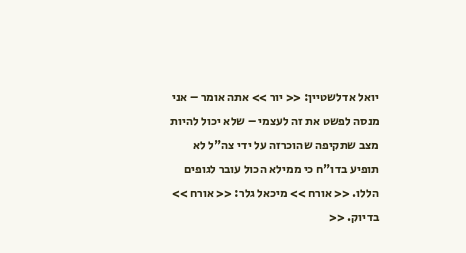יואל אדלשטיין: << יור >> אתה אומר – אני מנסה לפשט את זה לעצמי – שלא יכול להיות מצב שתקיפה שהוכרזה על ידי צה"ל לא תופיע בדו"ח כי ממילא הכול עובר לגופים הללו. << אורח >> מיכאל גלר: << אורח >> בדיוק. <<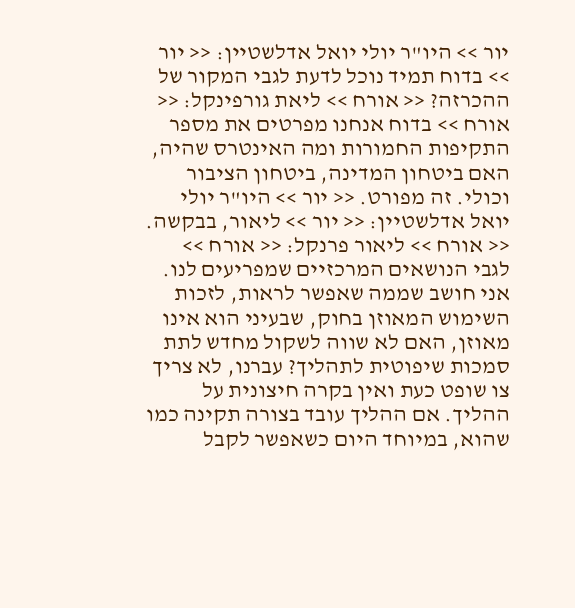יור >> היו"ר יולי יואל אדלשטיין: << יור >> בדוח תמיד נוכל לדעת לגבי המקור של ההכרזה? << אורח >> ליאת גורפינקל: << אורח >> בדוח אנחנו מפרטים את מספר התקיפות החמורות ומה האינטרס שהיה, האם ביטחון המדינה, ביטחון הציבור וכולי. זה מפורט. << יור >> היו"ר יולי יואל אדלשטיין: << יור >> ליאור, בבקשה. << אורח >> ליאור פרנקל: << אורח >> לגבי הנושאים המרכזיים שמפריעים לנו. אני חושב שממה שאפשר לראות, לזכות השימוש המאוזן בחוק, שבעיני הוא אינו מאוזן, האם לא שווה לשקול מחדש לתת סמכות שיפוטית לתהליך? עברנו, לא צריך צו שופט כעת ואין בקרה חיצונית על ההליך. אם ההליך עובד בצורה תקינה כמו שהוא, במיוחד היום כשאפשר לקבל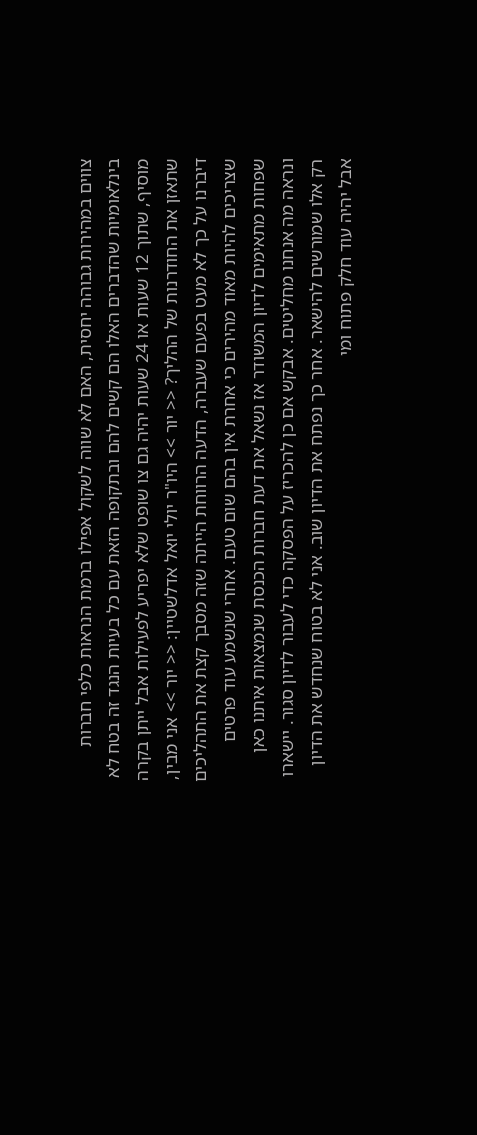צווים במהירות גבוהה יחסית, האם לא שווה לשקול אפילו ברמת הנראות כלפי חברות בינלאומיות שהדברים האלו הם קשים להם ובתקופה הזאת עם כל בעיות הנגד זה בטח לא מוסיף, שתוך 12 שעות או 24 שעות יהיה גם צו שופט שלא יפריע לפעילות אבל ייתן בקרה שתאזן את החודרנות של ההליך? << יור >> היו"ר יולי יואל אדלשטיין: << יור >> אני מבין, דיברנו על כך לא מעט בפעם שעברה, הדעה הרווחת הייתה שזה מסבך קצת את התהליכים שצריכים להיות מאוד מהירים כי אחרת אין בהם שום טעם. אחרי שנשמע עוד פרטים שפחות מתאימים לדיון המשודר אז נשאל את דעת חברות הכנסת שנמצאות איתנו כאן ונראה מה אנחנו מחליטים. אבקש אם כן להכריז על הפסקה כדי לעבור לדיון סגור. יישארו רק אלו שמורשים להישאר. אחר כך נפתח את הדיון שוב. אני לא בטוח שנחדש את הדיון אבל יהיה עוד חלק פתוח ומי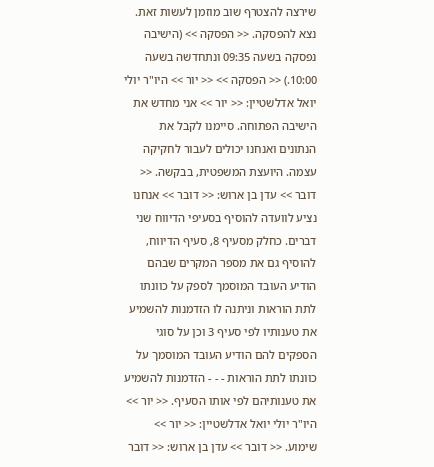שירצה להצטרף שוב מוזמן לעשות זאת. נצא להפסקה. << הפסקה >> (הישיבה נפסקה בשעה 09:35 ונתחדשה בשעה 10:00.) << הפסקה >> << יור >> היו"ר יולי יואל אדלשטיין: << יור >> אני מחדש את הישיבה הפתוחה. סיימנו לקבל את הנתונים ואנחנו יכולים לעבור לחקיקה עצמה. היועצת המשפטית, בבקשה. << דובר >> עדן בן ארוש: << דובר >> אנחנו נציע לוועדה להוסיף בסעיפי הדיווח שני דברים. כחלק מסעיף 8, סעיף הדיווח, להוסיף גם את מספר המקרים שבהם הודיע העובד המוסמך לספק על כוונתו לתת הוראות וניתנה לו הזדמנות להשמיע את טענותיו לפי סעיף 3 וכן על סוגי הספקים להם הודיע העובד המוסמך על כוונתו לתת הוראות - - - הזדמנות להשמיע את טענותיהם לפי אותו הסעיף. << יור >> היו"ר יולי יואל אדלשטיין: << יור >> שימוע. << דובר >> עדן בן ארוש: << דובר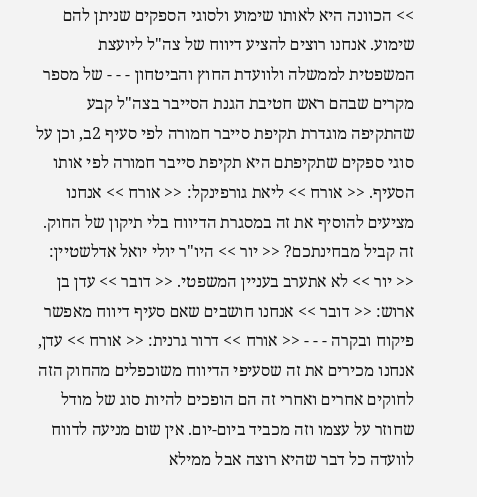>> הכוונה היא לאותו שימוע ולסוגי הספקים שניתן להם שימוע. אנחנו רוצים להציע דיווח של צה"ל ליועצת המשפטית לממשלה ולוועדת החוץ והביטחון - - - של מספר מקרים שבהם ראש חטיבת הגנת הסייבר בצה"ל קבע שהתקיפה מוגדרת תקיפת סייבר חמורה לפי סעיף 2ב, וכן על סוגי ספקים שתקיפתם היא תקיפת סייבר חמורה לפי אותו הסעיף. << אורח >> ליאת גורפינקל: << אורח >> אנחנו מציעים להוסיף את זה במסגרת הדיווח בלי תיקון של החוק. זה קביל מבחינתכם? << יור >> היו"ר יולי יואל אדלשטיין: << יור >> לא אתערב בעניין המשפטי. << דובר >> עדן בן ארוש: << דובר >> אנחנו חושבים שאם סעיף דיווח מאפשר פיקוח ובקרה - - - << אורח >> דרור גרנית: << אורח >> עדן, אנחנו מכירים את זה שסעיפי הדיווח משוכפלים מהחוק הזה לחוקים אחרים ואחרי זה הם הופכים להיות סוג של מודל שחוזר על עצמו וזה מכביד ביום-יום. אין שום מניעה לדווח לוועדה כל דבר שהיא רוצה אבל ממילא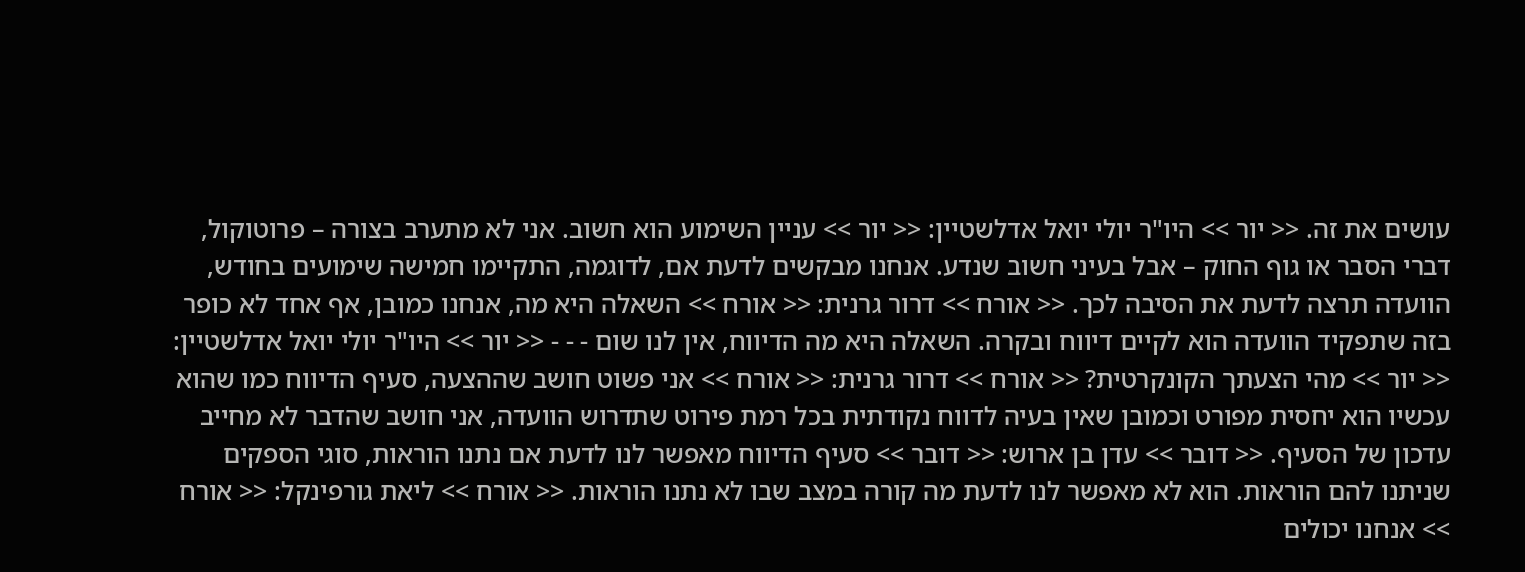עושים את זה. << יור >> היו"ר יולי יואל אדלשטיין: << יור >> עניין השימוע הוא חשוב. אני לא מתערב בצורה – פרוטוקול, דברי הסבר או גוף החוק – אבל בעיני חשוב שנדע. אנחנו מבקשים לדעת אם, לדוגמה, התקיימו חמישה שימועים בחודש, הוועדה תרצה לדעת את הסיבה לכך. << אורח >> דרור גרנית: << אורח >> השאלה היא מה, אנחנו כמובן, אף אחד לא כופר בזה שתפקיד הוועדה הוא לקיים דיווח ובקרה. השאלה היא מה הדיווח, אין לנו שום - - - << יור >> היו"ר יולי יואל אדלשטיין: << יור >> מהי הצעתך הקונקרטית? << אורח >> דרור גרנית: << אורח >> אני פשוט חושב שההצעה, סעיף הדיווח כמו שהוא עכשיו הוא יחסית מפורט וכמובן שאין בעיה לדווח נקודתית בכל רמת פירוט שתדרוש הוועדה, אני חושב שהדבר לא מחייב עדכון של הסעיף. << דובר >> עדן בן ארוש: << דובר >> סעיף הדיווח מאפשר לנו לדעת אם נתנו הוראות, סוגי הספקים שניתנו להם הוראות. הוא לא מאפשר לנו לדעת מה קורה במצב שבו לא נתנו הוראות. << אורח >> ליאת גורפינקל: << אורח >> אנחנו יכולים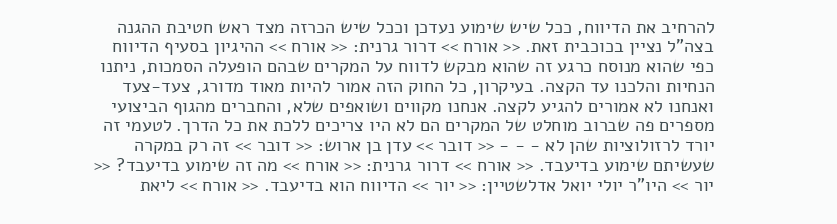להרחיב את הדיווח, ככל שיש שימוע נעדכן וככל שיש הכרזה מצד ראש חטיבת ההגנה בצה"ל נציין בכוכבית זאת. << אורח >> דרור גרנית: << אורח >> ההיגיון בסעיף הדיווח כפי שהוא מנוסח כרגע זה שהוא מבקש לדווח על המקרים שבהם הופעלה הסמכות, ניתנו הנחיות והלכנו עד הקצה. בעיקרון, כל החוק הזה אמור להיות מאוד מדורג, צעד-צעד ואנחנו לא אמורים להגיע לקצה. אנחנו מקווים ושואפים שלא, והחברים מהגוף הביצועי מספרים פה שברוב מוחלט של המקרים הם לא היו צריכים ללכת את כל הדרך. לטעמי זה יורד לרזולוציות שהן לא - - - << דובר >> עדן בן ארוש: << דובר >> זה רק במקרה שעשיתם שימוע בדיעבד. << אורח >> דרור גרנית: << אורח >> מה זה שימוע בדיעבד? << יור >> היו"ר יולי יואל אדלשטיין: << יור >> הדיווח הוא בדיעבד. << אורח >> ליאת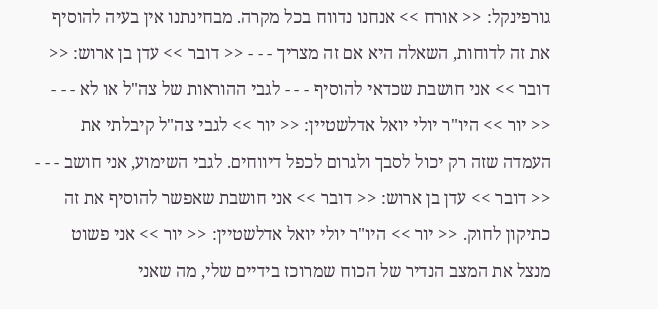גורפינקל: << אורח >> אנחנו נדווח בכל מקרה. מבחינתנו אין בעיה להוסיף את זה לדוחות, השאלה היא אם זה מצריך - - - << דובר >> עדן בן ארוש: << דובר >> אני חושבת שכדאי להוסיף - - - לגבי ההוראות של צה"ל או לא - - - << יור >> היו"ר יולי יואל אדלשטיין: << יור >> לגבי צה"ל קיבלתי את העמדה שזה רק יכול לסבך ולגרום לכפל דיווחים. לגבי השימוע, אני חושב - - - << דובר >> עדן בן ארוש: << דובר >> אני חושבת שאפשר להוסיף את זה כתיקון לחוק. << יור >> היו"ר יולי יואל אדלשטיין: << יור >> אני פשוט מנצל את המצב הנדיר של הכוח שמרוכז בידיים שלי, מה שאני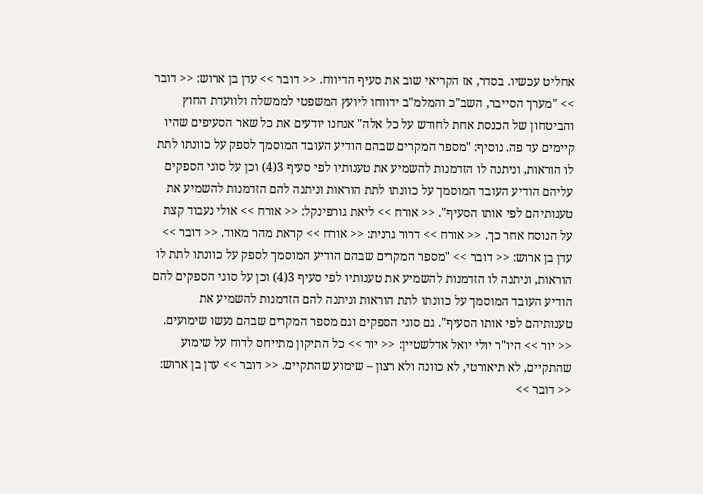אחליט עכשיו. בסדר, אז הקריאי שוב את סעיף הדיווח. << דובר >> עדן בן ארוש: << דובר >> "מערך הסייבר, השב"כ והמלמ"ב ידווחו ליועץ המשפטי לממשלה ולוועדת החוץ והביטחון של הכנסת אחת לחודש על כל אלה" אנחנו יודעים את כל שאר הסעיפים שהיו קיימים עד פה. נוסיף: "מספר המקרים שבהם הודיע העובד המוסמך לספק על כוונתו לתת לו הוראות, וניתנה לו הזדמנות להשמיע את טענותיו לפי סעיף 3(4) וכן על סוגי הספקים עליהם הודיע העובד המוסמך על כוונתו לתת הוראות וניתנה להם הזדמנות להשמיע את טענותיהם לפי אותו הסעיף". << אורח >> ליאת גורפינקל: << אורח >> אולי נעבוד קצת על הנוסח אחר כך. << אורח >> דרור גרנית: << אורח >> קראת מהר מאוד. << דובר >> עדן בן ארוש: << דובר >> "מספר המקרים שבהם הודיע המוסמך לספק על כוונתו לתת לו הוראות, וניתנה לו הזדמנות להשמיע את טענותיו לפי סעיף 3(4) וכן על סוגי הספקים להם הודיע העובד המוסמך על כוונתו לתת הוראות וניתנה להם הזדמנות להשמיע את טענותיהם לפי אותו הסעיף". גם סוגי הספקים וגם מספר המקרים שבהם נעשו שימועים. << יור >> היו"ר יולי יואל אדלשטיין: << יור >> כל התיקון מתייחס לדוח על שימוע שהתקיים, לא תיאורטי, לא כוונה ולא רצון – שימוע שהתקיים. << דובר >> עדן בן ארוש: << דובר >>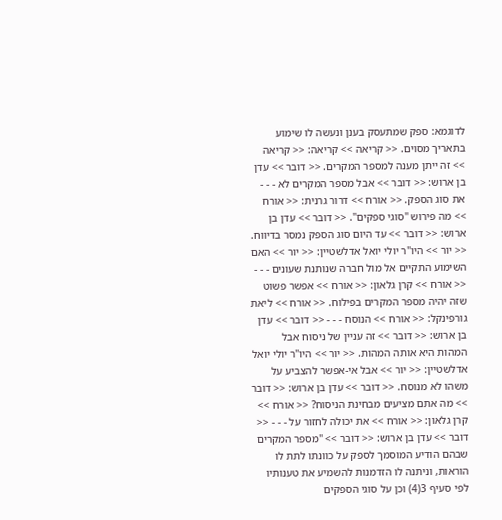לדוגמא: ספק שמתעסק בענן ונעשה לו שימוע בתאריך מסוים. << קריאה >> קריאה: << קריאה >> זה ייתן מענה למספר המקרים. << דובר >> עדן בן ארוש: << דובר >> אבל מספר המקרים לא - - - את סוג הספק. << אורח >> דרור גרנית: << אורח >> מה פירוש "סוגי ספקים". << דובר >> עדן בן ארוש: << דובר >> עד היום סוג הספק נמסר בדיווח. << יור >> היו"ר יולי יואל אדלשטיין: << יור >> האם השימוע התקיים אל מול חברה שנותנת שעונים - - - << אורח >> קרן גלאון: << אורח >> אפשר פשוט שזה יהיה מספר המקרים בפילוח. << אורח >> ליאת גורפינקל: << אורח >> הנוסח - - - << דובר >> עדן בן ארוש: << דובר >> זה עניין של ניסוח אבל המהות היא אותה המהות. << יור >> היו"ר יולי יואל אדלשטיין: << יור >> אבל אי-אפשר להצביע על משהו לא מנוסח. << דובר >> עדן בן ארוש: << דובר >> מה אתם מציעים מבחינת הניסוח? << אורח >> קרן גלאון: << אורח >> את יכולה לחזור על - - - << דובר >> עדן בן ארוש: << דובר >> "מספר המקרים שבהם הודיע המוסמך לספק על כוונתו לתת לו הוראות, וניתנה לו הזדמנות להשמיע את טענותיו לפי סעיף 3(4) וכן על סוגי הספקים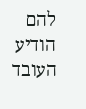להם הודיע העובד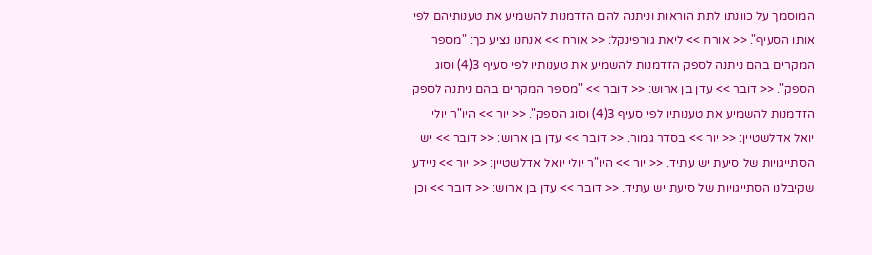המוסמך על כוונתו לתת הוראות וניתנה להם הזדמנות להשמיע את טענותיהם לפי אותו הסעיף". << אורח >> ליאת גורפינקל: << אורח >> אנחנו נציע כך: "מספר המקרים בהם ניתנה לספק הזדמנות להשמיע את טענותיו לפי סעיף 3(4) וסוג הספק". << דובר >> עדן בן ארוש: << דובר >> "מספר המקרים בהם ניתנה לספק הזדמנות להשמיע את טענותיו לפי סעיף 3(4) וסוג הספק". << יור >> היו"ר יולי יואל אדלשטיין: << יור >> בסדר גמור. << דובר >> עדן בן ארוש: << דובר >> יש הסתייגויות של סיעת יש עתיד. << יור >> היו"ר יולי יואל אדלשטיין: << יור >> ניידע שקיבלנו הסתייגויות של סיעת יש עתיד. << דובר >> עדן בן ארוש: << דובר >> וכן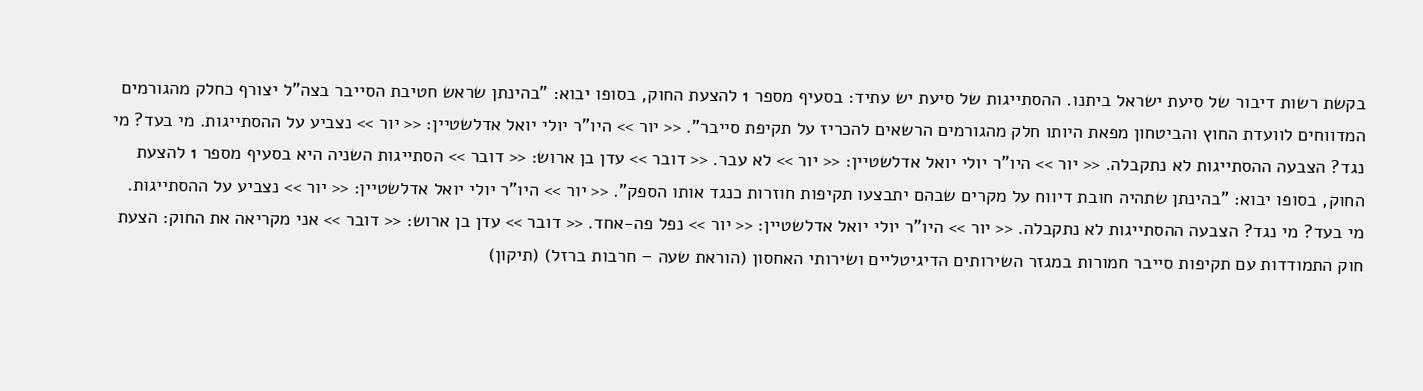בקשת רשות דיבור של סיעת ישראל ביתנו. ההסתייגות של סיעת יש עתיד: בסעיף מספר 1 להצעת החוק, בסופו יבוא: "בהינתן שראש חטיבת הסייבר בצה"ל יצורף כחלק מהגורמים המדווחים לוועדת החוץ והביטחון מפאת היותו חלק מהגורמים הרשאים להכריז על תקיפת סייבר". << יור >> היו"ר יולי יואל אדלשטיין: << יור >> נצביע על ההסתייגות. מי בעד? מי נגד? הצבעה ההסתייגות לא נתקבלה. << יור >> היו"ר יולי יואל אדלשטיין: << יור >> לא עבר. << דובר >> עדן בן ארוש: << דובר >> הסתייגות השניה היא בסעיף מספר 1 להצעת החוק, בסופו יבוא: "בהינתן שתהיה חובת דיווח על מקרים שבהם יתבצעו תקיפות חוזרות כנגד אותו הספק". << יור >> היו"ר יולי יואל אדלשטיין: << יור >> נצביע על ההסתייגות. מי בעד? מי נגד? הצבעה ההסתייגות לא נתקבלה. << יור >> היו"ר יולי יואל אדלשטיין: << יור >> נפל פה-אחד. << דובר >> עדן בן ארוש: << דובר >> אני מקריאה את החוק: הצעת חוק התמודדות עם תקיפות סייבר חמורות במגזר השירותים הדיגיטליים ושירותי האחסון (הוראת שעה – חרבות ברזל) (תיקון)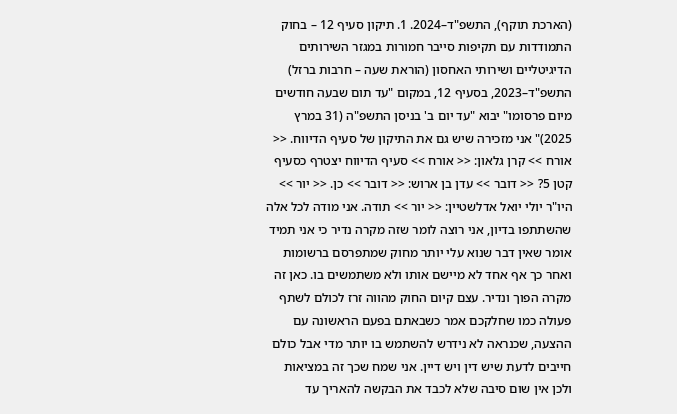(הארכת תוקף), התשפ"ד–2024. 1. תיקון סעיף 12 – בחוק התמודדות עם תקיפות סייבר חמורות במגזר השירותים הדיגיטליים ושירותי האחסון (הוראת שעה – חרבות ברזל) התשפ"ד–2023, בסעיף 12, במקום "עד תום שבעה חודשים מיום פרסומו" יבוא "עד יום ב' בניסן התשפ"ה (31 במרץ 2025)" אני מזכירה שיש גם את התיקון של סעיף הדיווח. << אורח >> קרן גלאון: << אורח >> סעיף הדיווח יצטרף כסעיף קטן 5? << דובר >> עדן בן ארוש: << דובר >> כן. << יור >> היו"ר יולי יואל אדלשטיין: << יור >> תודה. אני מודה לכל אלה שהשתתפו בדיון, אני רוצה לומר שזה מקרה נדיר כי אני תמיד אומר שאין דבר שנוא עלי יותר מחוק שמתפרסם ברשומות ואחר כך אף אחד לא מיישם אותו ולא משתמשים בו. כאן זה מקרה הפוך ונדיר. עצם קיום החוק מהווה זרז לכולם לשתף פעולה כמו שחלקכם אמר כשבאתם בפעם הראשונה עם ההצעה, שכנראה לא נידרש להשתמש בו יותר מדי אבל כולם חייבים לדעת שיש דין ויש דיין. אני שמח שכך זה במציאות ולכן אין שום סיבה שלא לכבד את הבקשה להאריך עד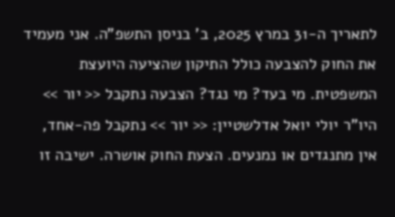לתאריך ה-31 במרץ 2025, ב' בניסן התשפ"ה. אני מעמיד את החוק להצבעה כולל התיקון שהציעה היועצת המשפטית. מי בעד? מי נגד? הצבעה נתקבל << יור >> היו"ר יולי יואל אדלשטיין: << יור >> נתקבל פה-אחד, אין מתנגדים או נמנעים. הצעת החוק אושרה. ישיבה זו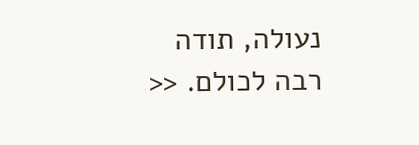נעולה, תודה רבה לכולם. <<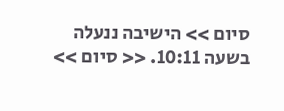סיום >> הישיבה ננעלה בשעה 10:11. << סיום >>